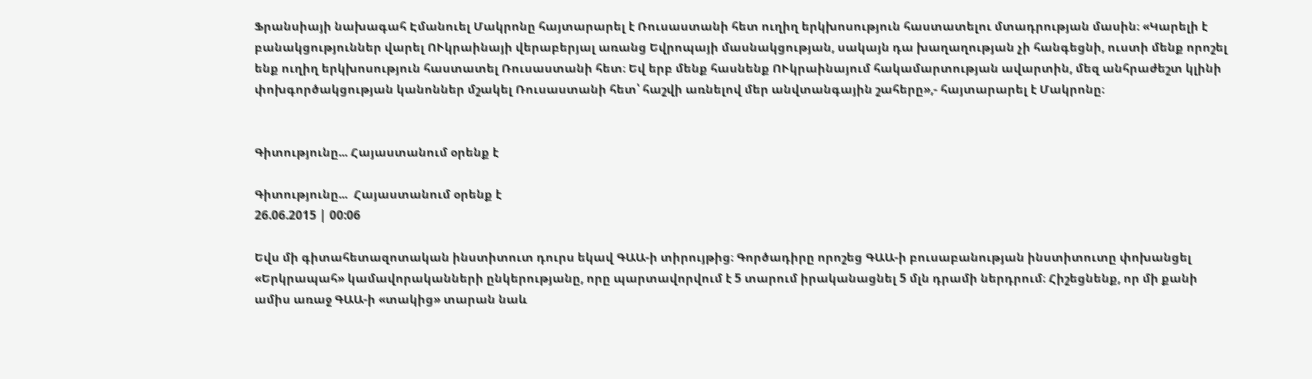Ֆրանսիայի նախագահ Էմանուել Մակրոնը հայտարարել է Ռուսաստանի հետ ուղիղ երկխոսություն հաստատելու մտադրության մասին։ «Կարելի է բանակցություններ վարել ՈՒկրաինայի վերաբերյալ առանց Եվրոպայի մասնակցության, սակայն դա խաղաղության չի հանգեցնի, ուստի մենք որոշել ենք ուղիղ երկխոսություն հաստատել Ռուսաստանի հետ։ Եվ երբ մենք հասնենք ՈՒկրաինայում հակամարտության ավարտին, մեզ անհրաժեշտ կլինի փոխգործակցության կանոններ մշակել Ռուսաստանի հետ՝ հաշվի առնելով մեր անվտանգային շահերը»,- հայտարարել է Մակրոնը։


Գիտությունը... Հայաստանում օրենք է

Գիտությունը...  Հայաստանում օրենք է
26.06.2015 | 00:06

Եվս մի գիտահետազոտական ինստիտուտ դուրս եկավ ԳԱԱ-ի տիրույթից։ Գործադիրը որոշեց ԳԱԱ-ի բուսաբանության ինստիտուտը փոխանցել «Երկրապահ» կամավորականների ընկերությանը, որը պարտավորվում է 5 տարում իրականացնել 5 մլն դրամի ներդրում։ Հիշեցնենք, որ մի քանի ամիս առաջ ԳԱԱ-ի «տակից» տարան նաև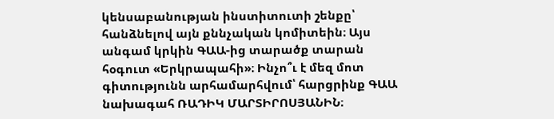կենսաբանության ինստիտուտի շենքը՝ հանձնելով այն քննչական կոմիտեին։ Այս անգամ կրկին ԳԱԱ-ից տարածք տարան հօգուտ «Երկրապահի»։ Ինչո՞ւ է մեզ մոտ գիտությունն արհամարհվում՝ հարցրինք ԳԱԱ նախագահ ՌԱԴԻԿ ՄԱՐՏԻՐՈՍՅԱՆԻՆ։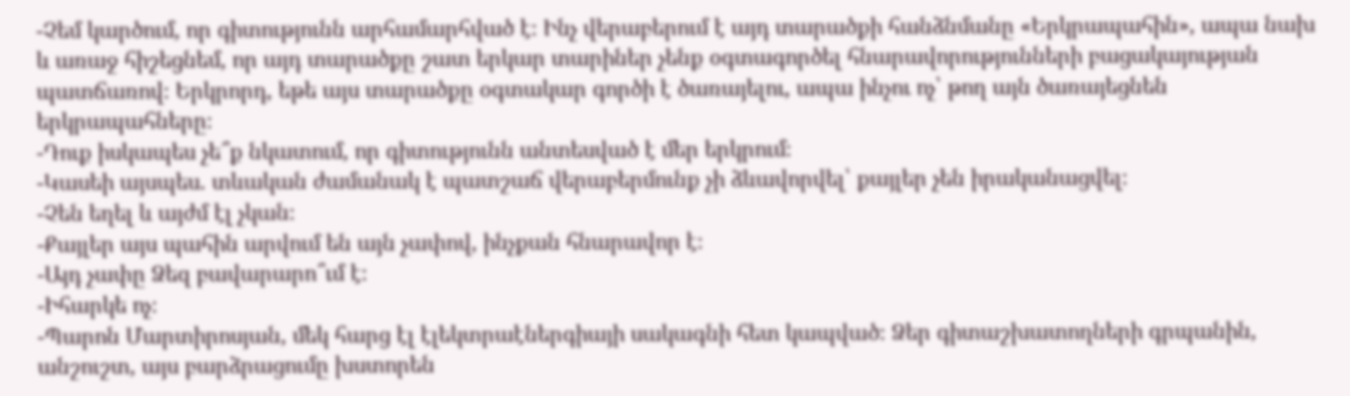-Չեմ կարծում, որ գիտությունն արհամարհված է։ Ինչ վերաբերում է այդ տարածքի հանձնմանը «Երկրապահին», ապա նախ և առաջ հիշեցնեմ, որ այդ տարածքը շատ երկար տարիներ չենք օգտագործել հնարավորությունների բացակայության պատճառով։ Երկրորդ, եթե այս տարածքը օգտակար գործի է ծառայելու, ապա ինչու ոչ՝ թող այն ծառայեցնեն երկրապահները։
-Դուք իսկապես չե՞ք նկատում, որ գիտությունն անտեսված է մեր երկրում։
-Կասեի այսպես. տևական ժամանակ է պատշաճ վերաբերմունք չի ձևավորվել՝ քայլեր չեն իրականացվել։
-Չեն եղել և այժմ էլ չկան։
-Քայլեր այս պահին արվում են այն չափով, ինչքան հնարավոր է։
-Այդ չափը Ձեզ բավարարո՞ւմ է։
-Իհարկե ոչ։
-Պարոն Մարտիրոսյան, մեկ հարց էլ էլեկտրաէներգիայի սակագնի հետ կապված։ Ձեր գիտաշխատողների գրպանին, անշուշտ, այս բարձրացումը խստորեն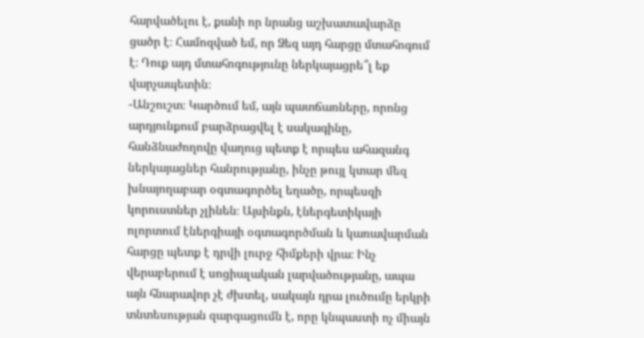հարվածելու է, քանի որ նրանց աշխատավարձը ցածր է։ Համոզված եմ, որ Ձեզ այդ հարցը մտահոգում է։ Դուք այդ մտահոգությունը ներկայացրե՞լ եք վարչապետին։
-Անշուշտ։ Կարծում եմ, այն պատճառները, որոնց արդյունքում բարձրացվել է սակագինը, հանձնաժողովը վաղուց պետք է որպես ահազանգ ներկայացներ հանրությանը, ինչը թույլ կտար մեզ խնայողաբար օգտագործել եղածը, որպեսզի կորուստներ չլինեն։ Այսինքն, էներգետիկայի ոլորտում էներգիայի օգտագործման և կառավարման հարցը պետք է դրվի լուրջ հիմքերի վրա։ Ինչ վերաբերում է սոցիալական լարվածությանը, ապա այն հնարավոր չէ ժխտել, սակայն դրա լուծումը երկրի տնտեսության զարգացումն է, որը կնպաստի ոչ միայն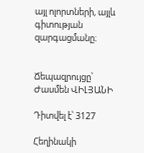այլ ոլորտների, այլև գիտության զարգացմանը։


Ճեպազրույցը՝ Ժասմեն ՎԻԼՅԱՆԻ

Դիտվել է՝ 3127

Հեղինակի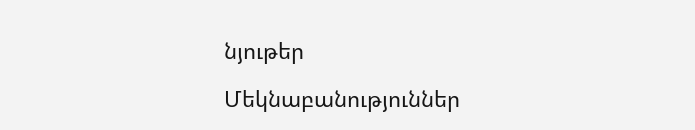նյութեր

Մեկնաբանություններ